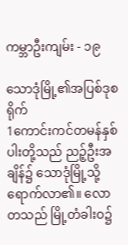ကမ္ဘာဦးကျမ်း - ၁၉

သောဒုံမြို့၏အပြစ်ဒုစရိုက်
1ကောင်းကင်တမန်နှစ်ပါးတို့သည် ညဉ့်ဦးအချိန်၌ သောဒုံမြို့သို့ ရောက်လာ၏။ လောတသည် မြို့တံခါးဝ၌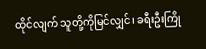ထိုင်လျက် သူတို့ကိုမြင်လျှင်၊ ခရီးဦးကြို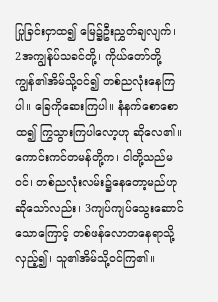ပြုခြင်းငှာထ၍ မြေ၌ဦးညွှတ်ချလျက်၊ 2အကျွန်ုပ်သခင်တို့၊ ကိုယ်တော်တို့ကျွန်၏အိမ်သို့ဝင်၍ တစ်ညလုံးနေကြပါ။ ခြေကိုဆေးကြပါ။ နံနက်စောစောထ၍ ကြွသွားကြပါလော့ဟု ဆိုလေ၏။ ကောင်းကင်တမန်တို့က၊ ငါတို့သည်မဝင်၊ တစ်ညလုံးလမ်း၌နေတော့မည်ဟု ဆိုသော်လည်း၊ 3ကျပ်ကျပ်သွေးဆောင်သောကြောင့် တစ်ဖန်လောတနေရာသို့လှည့်၍၊ သူ၏အိမ်သို့ဝင်ကြ၏။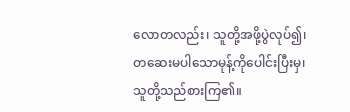လောတလည်း၊ သူတို့အဖို့ပွဲလုပ်၍၊ တဆေးမပါသောမုန့်ကိုပေါင်းပြီးမှ၊ သူတို့သည်စားကြ၏။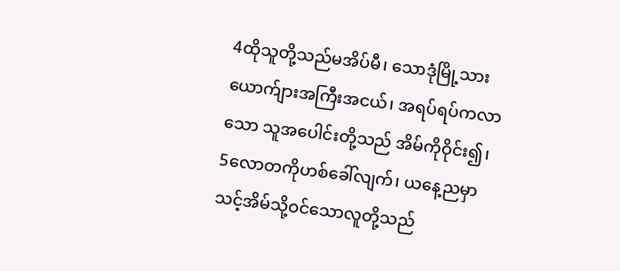4ထိုသူတို့သည်မအိပ်မီ၊ သောဒုံမြို့သား ယောက်ျားအကြီးအငယ်၊ အရပ်ရပ်ကလာသော သူအပေါင်းတို့သည် အိမ်ကိုဝိုင်း၍၊ 5လောတကိုဟစ်ခေါ်လျက်၊ ယနေ့ညမှာ သင့်အိမ်သို့ဝင်သောလူတို့သည်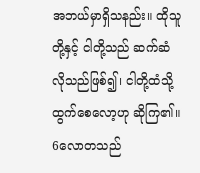အဘယ်မှာရှိသနည်း။ ထိုသူတို့နှင့် ငါတို့သည် ဆက်ဆံလိုသည်ဖြစ်၍၊ ငါတို့ထံသို့ ထွက်စေလော့ဟု ဆိုကြ၏။
6လောတသည်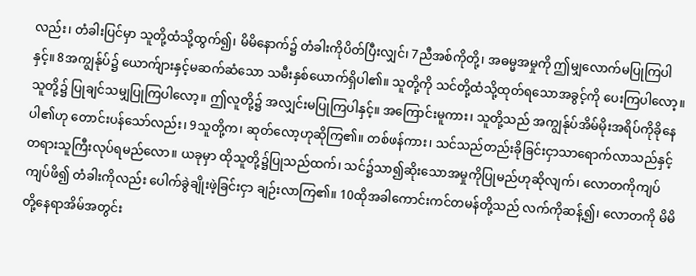လည်း၊ တံခါးပြင်မှာ သူတို့ထံသို့ထွက်၍၊ မိမိနောက်၌ တံခါးကိုပိတ်ပြီးလျှင်၊ 7ညီအစ်ကိုတို့၊ အဓမ္မအမှုကို ဤမျှလောက်မပြုကြပါနှင့်။ 8အကျွန်ုပ်၌ ယောက်ျားနှင့်မဆက်ဆံသော သမီးနှစ်ယောက်ရှိပါ၏။ သူတို့ကို သင်တို့ထံသို့ထုတ်ရသောအခွင့်ကို ပေးကြပါလော့။ သူတို့၌ ပြုချင်သမျှပြုကြပါလော့။ ဤလူတို့၌ အလျှင်းမပြုကြပါနှင့်။ အကြောင်းမူကား၊ သူတို့သည် အကျွန်ုပ်အိမ်မိုးအရိပ်ကိုခိုနေပါ၏ဟု တောင်းပန်သော်လည်း၊ 9သူတို့က၊ ဆုတ်လော့ဟုဆိုကြ၏။ တစ်ဖန်ကား၊ သင်သည်တည်းခိုခြင်းငှာသာရောက်လာသည်နှင့် တရားသူကြီးလုပ်ရမည်လော။ ယခုမှာ ထိုသူတို့၌ပြုသည်ထက်၊ သင်၌သာ၍ဆိုးသောအမှုကိုပြုမည်ဟုဆိုလျက်၊ လောတကိုကျပ်ကျပ်ဖိ၍ တံခါးကိုလည်း ပေါက်ခွဲချိုးဖဲ့ခြင်းငှာ ချဉ်းလာကြ၏။ 10ထိုအခါကောင်းကင်တမန်တို့သည် လက်ကိုဆန့်၍၊ လောတကို မိမိတို့နေရာအိမ်အတွင်း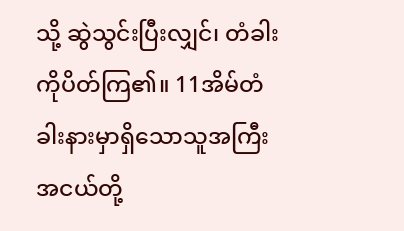သို့ ဆွဲသွင်းပြီးလျှင်၊ တံခါးကိုပိတ်ကြ၏။ 11အိမ်တံခါးနားမှာရှိသောသူအကြီးအငယ်တို့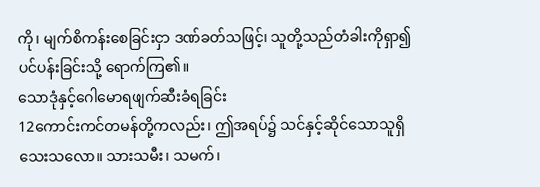ကို၊ မျက်စိကန်းစေခြင်းငှာ ဒဏ်ခတ်သဖြင့်၊ သူတို့သည်တံခါးကိုရှာ၍ ပင်ပန်းခြင်းသို့ ရောက်ကြ၏။
သောဒုံနှင့်ဂေါမောရဖျက်ဆီးခံရခြင်း
12ကောင်းကင်တမန်တို့ကလည်း၊ ဤအရပ်၌ သင်နှင့်ဆိုင်သောသူရှိသေးသလော။ သားသမီး၊ သမက်၊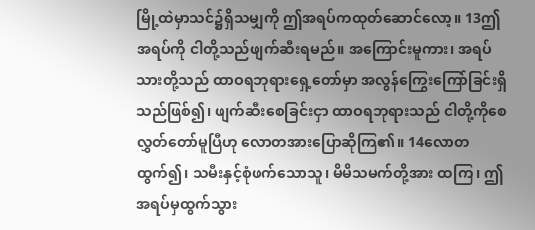မြို့ထဲမှာသင်၌ရှိသမျှကို ဤအရပ်ကထုတ်ဆောင်လော့။ 13ဤအရပ်ကို ငါတို့သည်ဖျက်ဆီးရမည်။ အကြောင်းမူကား၊ အရပ်သားတို့သည် ထာဝရဘုရားရှေ့တော်မှာ အလွန်ကြွေးကြော်ခြင်းရှိသည်ဖြစ်၍၊ ဖျက်ဆီးစေခြင်းငှာ ထာဝရဘုရားသည် ငါတို့ကိုစေလွှတ်တော်မူပြီဟု လောတအားပြောဆိုကြ၏။ 14လောတထွက်၍၊ သမီးနှင့်စုံဖက်သောသူ၊ မိမိသမက်တို့အား ထကြ၊ ဤအရပ်မှထွက်သွား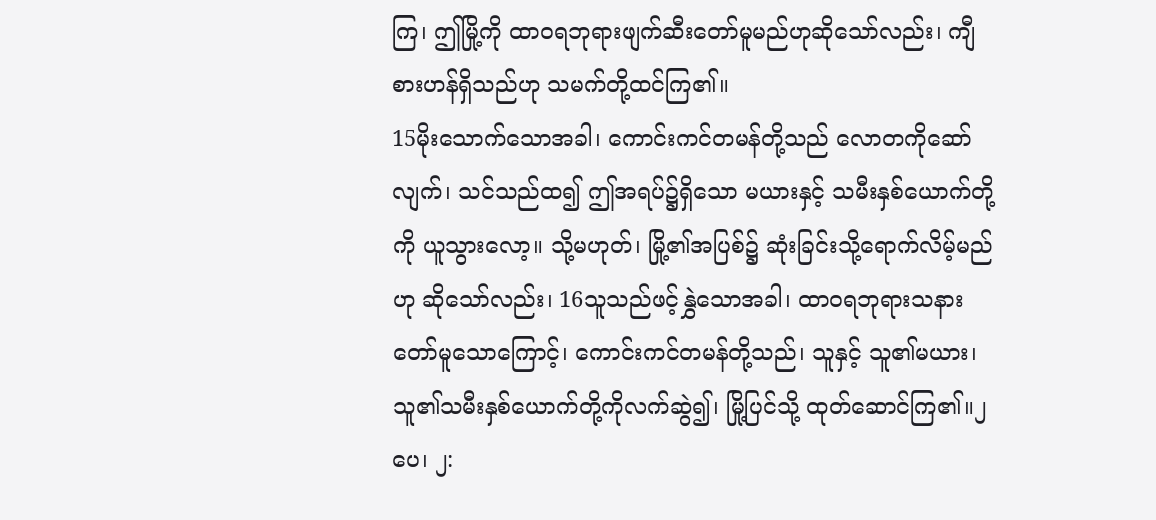ကြ၊ ဤမြို့ကို ထာဝရဘုရားဖျက်ဆီးတော်မူမည်ဟုဆိုသော်လည်း၊ ကျီစားဟန်ရှိသည်ဟု သမက်တို့ထင်ကြ၏။
15မိုးသောက်သောအခါ၊ ကောင်းကင်တမန်တို့သည် လောတကိုဆော်လျက်၊ သင်သည်ထ၍ ဤအရပ်၌ရှိသော မယားနှင့် သမီးနှစ်ယောက်တို့ကို ယူသွားလော့။ သို့မဟုတ်၊ မြို့၏အပြစ်၌ ဆုံးခြင်းသို့ရောက်လိမ့်မည်ဟု ဆိုသော်လည်း၊ 16သူသည်ဖင့်နွှဲသောအခါ၊ ထာဝရဘုရားသနားတော်မူသောကြောင့်၊ ကောင်းကင်တမန်တို့သည်၊ သူနှင့် သူ၏မယား၊ သူ၏သမီးနှစ်ယောက်တို့ကိုလက်ဆွဲ၍၊ မြို့ပြင်သို့ ထုတ်ဆောင်ကြ၏။၂ ပေ၊ ၂: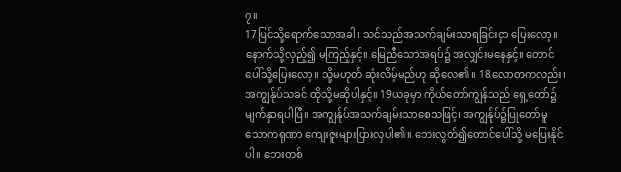၇။
17ပြင်သို့ရောက်သောအခါ၊ သင်သည်အသက်ချမ်းသာရခြင်းငှာ ပြေးလော့။ နောက်သို့လှည့်၍ မကြည့်နှင့်။ မြေညီသောအရပ်၌ အလျှင်းမနေနှင့်။ တောင်ပေါ်သို့ပြေးလော့။ သို့မဟုတ် ဆုံးလိမ့်မည်ဟု ဆိုလေ၏။ 18လောတကလည်း၊ အကျွန်ုပ်သခင် ထိုသို့မဆိုပါနှင့်။ 19ယခုမှာ ကိုယ်တော်ကျွန်သည် ရှေ့တော်၌မျက်နှာရပါပြီ။ အကျွန်ုပ်အသက်ချမ်းသာစေသဖြင့်၊ အကျွန်ုပ်၌ပြုတော်မူသောကရုဏာ ကျေးဇူးများပြားလှပါ၏။ ဘေးလွတ်၍တောင်ပေါ်သို့ မပြေးနိုင်ပါ။ ဘေးတစ်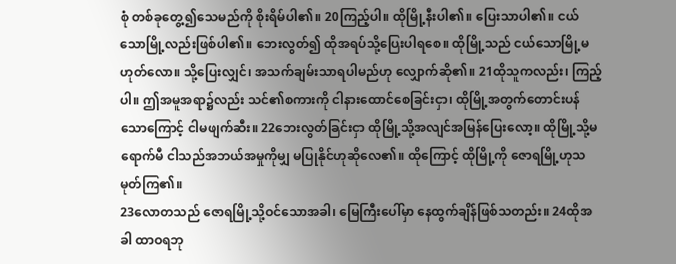စုံ တစ်ခုတွေ့၍သေမည်ကို စိုးရိမ်ပါ၏။ 20ကြည့်ပါ။ ထိုမြို့နီးပါ၏။ ပြေးသာပါ၏။ ငယ်သောမြို့လည်းဖြစ်ပါ၏။ ဘေးလွတ်၍ ထိုအရပ်သို့ပြေးပါရစေ။ ထိုမြို့သည် ငယ်သောမြို့မဟုတ်လော။ သို့ပြေးလျှင်၊ အသက်ချမ်းသာရပါမည်ဟု လျှောက်ဆို၏။ 21ထိုသူကလည်း၊ ကြည့်ပါ။ ဤအမူအရာ၌လည်း သင်၏စကားကို ငါနားထောင်စေခြင်းငှာ၊ ထိုမြို့အတွက်တောင်းပန်သောကြောင့် ငါမဖျက်ဆီး။ 22ဘေးလွတ်ခြင်းငှာ ထိုမြို့သို့အလျင်အမြန်ပြေးလော့။ ထိုမြို့သို့မရောက်မီ ငါသည်အဘယ်အမှုကိုမျှ မပြုနိုင်ဟုဆိုလေ၏။ ထိုကြောင့် ထိုမြို့ကို ဇောရမြို့ဟုသမုတ်ကြ၏။
23လောတသည် ဇောရမြို့သို့ဝင်သောအခါ၊ မြေကြီးပေါ်မှာ နေထွက်ချိန်ဖြစ်သတည်း။ 24ထိုအခါ ထာဝရဘု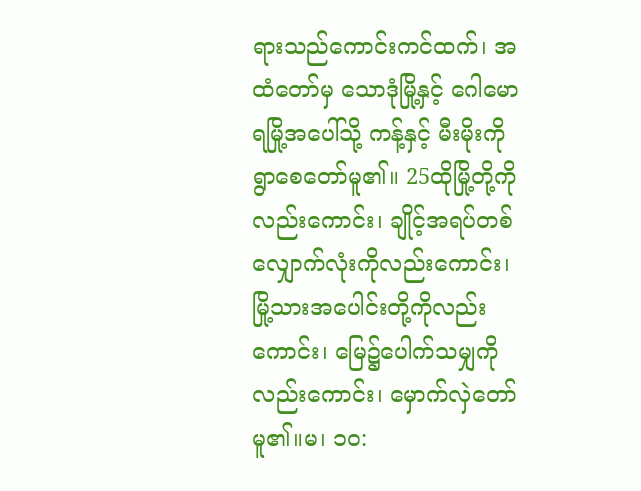ရားသည်ကောင်းကင်ထက်၊ အထံတော်မှ သောဒုံမြို့နှင့် ဂေါမောရမြို့အပေါ်သို့ ကန့်နှင့် မီးမိုးကို ရွာစေတော်မူ၏။ 25ထိုမြို့တို့ကိုလည်းကောင်း၊ ချိုင့်အရပ်တစ်လျှောက်လုံးကိုလည်းကောင်း၊ မြို့သားအပေါင်းတို့ကိုလည်းကောင်း၊ မြေ၌ပေါက်သမျှကိုလည်းကောင်း၊ မှောက်လှဲတော်မူ၏။မ၊ ၁၀: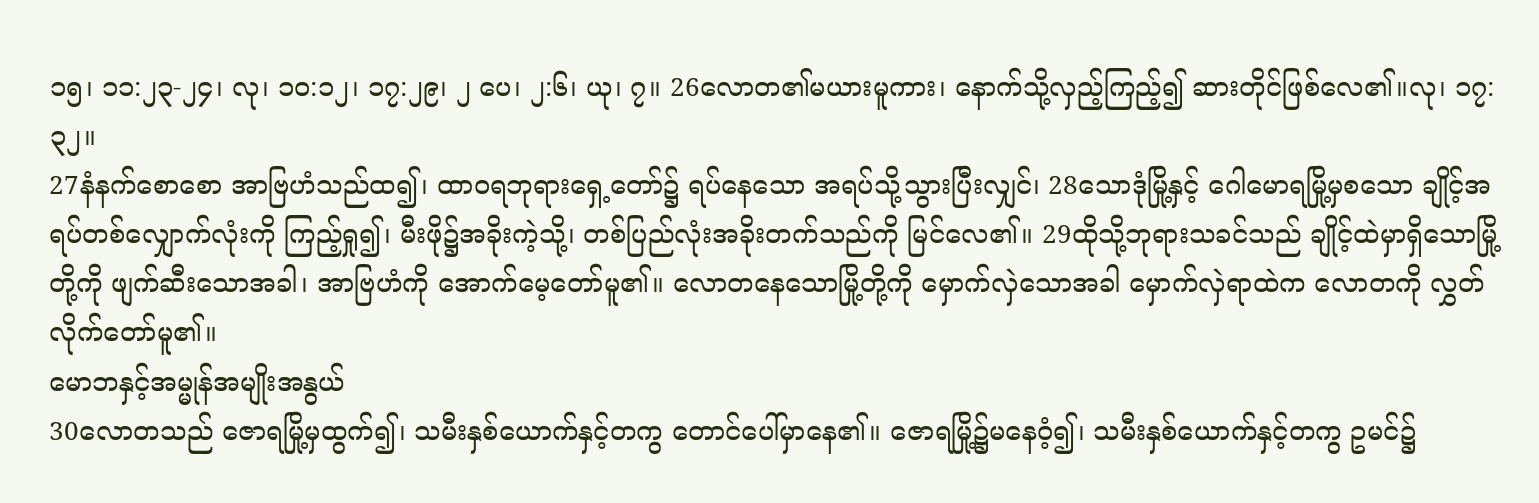၁၅၊ ၁၁:၂၃-၂၄၊ လု၊ ၁၀:၁၂၊ ၁၇:၂၉၊ ၂ ပေ၊ ၂:၆၊ ယု၊ ၇။ 26လောတ၏မယားမူကား၊ နောက်သို့လှည့်ကြည့်၍ ဆားတိုင်ဖြစ်လေ၏။လု၊ ၁၇:၃၂။
27နံနက်စောစော အာဗြဟံသည်ထ၍၊ ထာဝရဘုရားရှေ့တော်၌ ရပ်နေသော အရပ်သို့သွားပြီးလျှင်၊ 28သောဒုံမြို့နှင့် ဂေါမောရမြို့မှစသော ချိုင့်အရပ်တစ်လျှောက်လုံးကို ကြည့်ရှု၍၊ မီးဖို၌အခိုးကဲ့သို့၊ တစ်ပြည်လုံးအခိုးတက်သည်ကို မြင်လေ၏။ 29ထိုသို့ဘုရားသခင်သည် ချိုင့်ထဲမှာရှိသောမြို့တို့ကို ဖျက်ဆီးသောအခါ၊ အာဗြဟံကို အောက်မေ့တော်မူ၏။ လောတနေသောမြို့တို့ကို မှောက်လှဲသောအခါ မှောက်လှဲရာထဲက လောတကို လွှတ်လိုက်တော်မူ၏။
မောဘနှင့်အမ္မုန်အမျိုးအနွယ်
30လောတသည် ဇောရမြို့မှထွက်၍၊ သမီးနှစ်ယောက်နှင့်တကွ တောင်ပေါ်မှာနေ၏။ ဇောရမြို့၌မနေဝံ့၍၊ သမီးနှစ်ယောက်နှင့်တကွ ဥမင်၌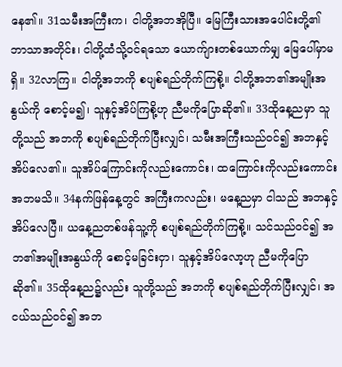နေ၏။ 31သမီးအကြီးက၊ ငါတို့အဘအိုပြီ။ မြေကြီးသားအပေါင်းတို့၏ ဘာသာအတိုင်း၊ ငါတို့ထံသို့ဝင်ရသော ယောက်ျားတစ်ယောက်မျှ မြေပေါ်မှာမရှိ။ 32လာကြ။ ငါတို့အဘကို စပျစ်ရည်တိုက်ကြစို့။ ငါတို့အဘ၏အမျိုးအနွယ်ကို စောင့်မ၍၊ သူနှင့်အိပ်ကြစို့ဟု ညီမကိုပြောဆို၏။ 33ထိုနေ့ညမှာ သူတို့သည် အဘကို စပျစ်ရည်တိုက်ပြီးလျှင်၊ သမီးအကြီးသည်ဝင်၍ အဘနှင့်အိပ်လေ၏။ သူအိပ်ကြောင်းကိုလည်းကောင်း၊ ထကြောင်းကိုလည်းကောင်း အဘမသိ။ 34နက်ဖြန်နေ့တွင် အကြီးကလည်း၊ မနေ့ညမှာ ငါသည် အဘနှင့်အိပ်လေပြီ။ ယနေ့ညတစ်ဖန်သူ့ကို စပျစ်ရည်တိုက်ကြစို့။ သင်သည်ဝင်၍ အဘ၏အမျိုးအနွယ်ကို စောင့်မခြင်းငှာ၊ သူနှင့်အိပ်လော့ဟု ညီမကိုပြောဆို၏။ 35ထိုနေ့ည၌လည်း သူတို့သည် အဘကို စပျစ်ရည်တိုက်ပြီးလျှင်၊ အငယ်သည်ဝင်၍ အဘ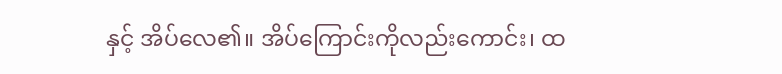နှင့် အိပ်လေ၏။ အိပ်ကြောင်းကိုလည်းကောင်း၊ ထ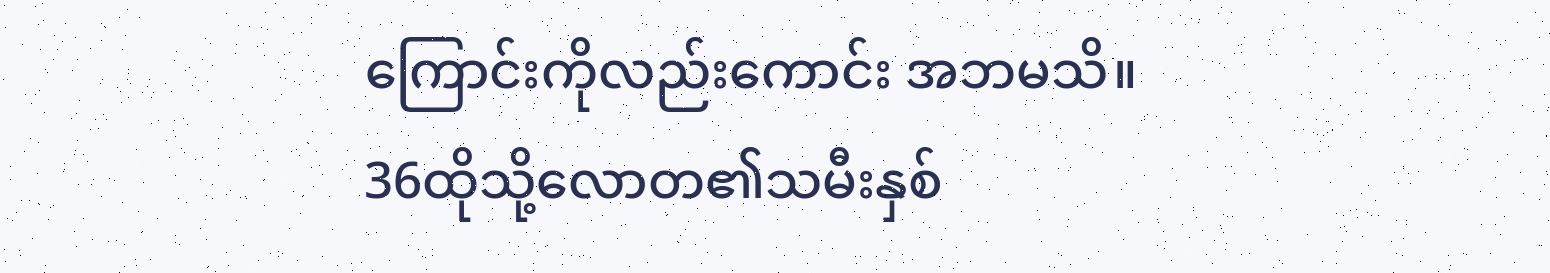ကြောင်းကိုလည်းကောင်း အဘမသိ။ 36ထိုသို့လောတ၏သမီးနှစ်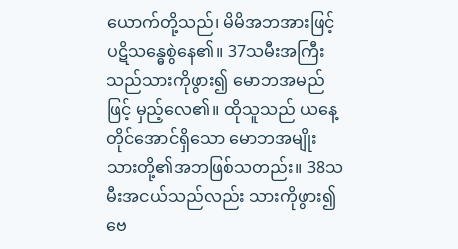ယောက်တို့သည်၊ မိမိအဘအားဖြင့် ပဋိသန္ဓေစွဲနေ၏။ 37သမီးအကြီးသည်သားကိုဖွား၍ မောဘအမည်ဖြင့် မှည့်လေ၏။ ထိုသူသည် ယနေ့တိုင်အောင်ရှိသော မောဘအမျိုးသားတို့၏အဘဖြစ်သတည်း။ 38သမီးအငယ်သည်လည်း သားကိုဖွား၍ ဗေ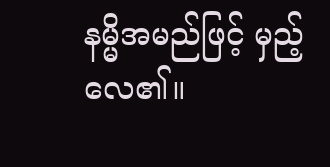နမ္မိအမည်ဖြင့် မှည့်လေ၏။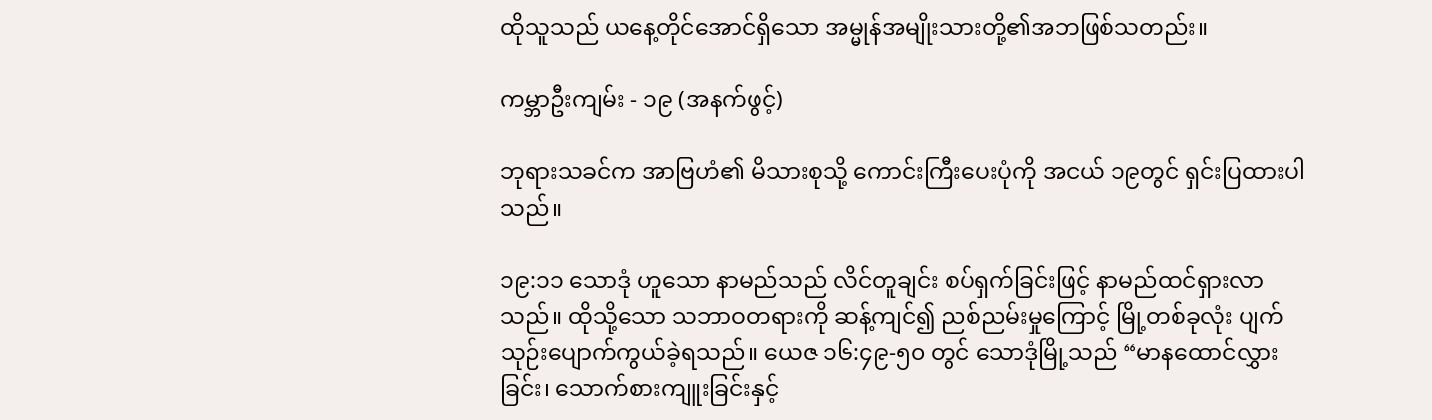ထိုသူသည် ယနေ့တိုင်အောင်ရှိသော အမ္မုန်အမျိုးသားတို့၏အဘဖြစ်သတည်း။

ကမ္ဘာဦးကျမ်း - ၁၉ (အနက်ဖွင့်)

ဘုရားသခင်က အာဗြဟံ၏ မိသားစုသို့ ကောင်းကြီးပေးပုံကို အငယ် ၁၉တွင် ရှင်းပြထားပါသည်။

၁၉:၁၁ သောဒုံ ဟူသော နာမည်သည် လိင်တူချင်း စပ်ရှက်ခြင်းဖြင့် နာမည်ထင်ရှားလာသည်။ ထိုသို့သော သဘာဝတရားကို ဆန့်ကျင်၍ ညစ်ညမ်းမှုကြောင့် မြို့တစ်ခုလုံး ပျက်သုဉ်းပျောက်ကွယ်ခဲ့ရသည်။ ယေဇ ၁၆:၄၉-၅၀ တွင် သောဒုံမြို့သည် “မာနထောင်လွှားခြင်း၊ သောက်စားကျူးခြင်းနှင့်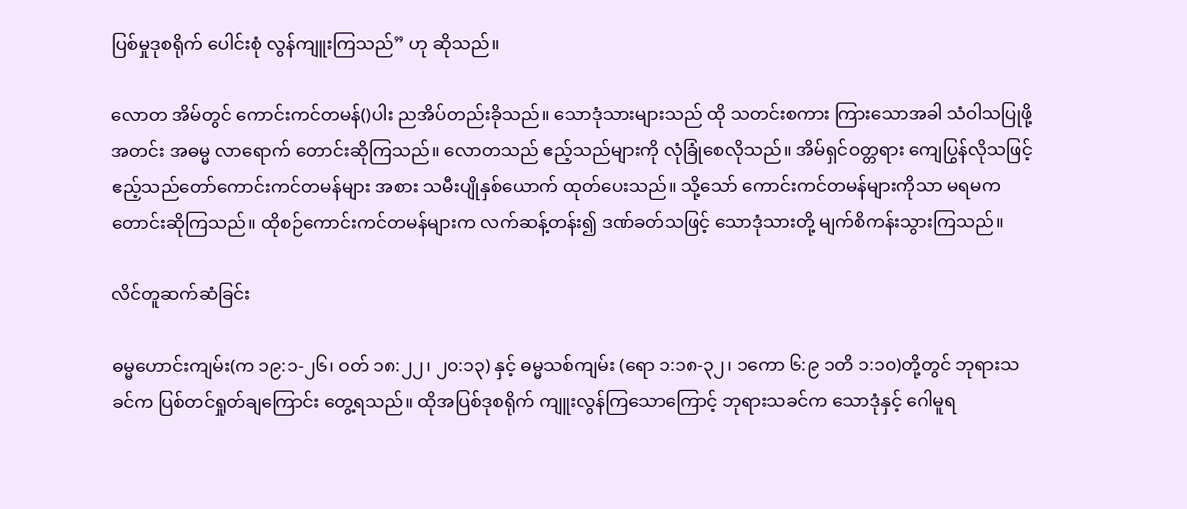ပြစ်မှုဒုစရိုက် ပေါင်းစုံ လွန်ကျူးကြသည်” ဟု ဆိုသည်။

လောတ အိမ်တွင် ကောင်းကင်တမန်()ပါး ညအိပ်တည်းခိုသည်။ သောဒုံသားများသည် ထို သတင်းစကား ကြားသောအခါ သံဝါသပြုဖို့ အတင်း အဓမ္မ လာရောက် တောင်းဆိုကြသည်။ လောတသည် ဧည့်သည်များကို လုံခြုံစေလိုသည်။ အိမ်ရှင်ဝတ္တရား ကျေပြွန်လိုသဖြင့် ဧည့်သည်တော်ကောင်းကင်တမန်များ အစား သမီးပျိုနှစ်ယောက် ထုတ်ပေးသည်။ သို့သော် ကောင်းကင်တမန်များကိုသာ မရမက တောင်းဆိုကြသည်။ ထိုစဉ်ကောင်းကင်တမန်များက လက်ဆန့်တန်း၍ ဒဏ်ခတ်သဖြင့် သောဒုံသားတို့ မျက်စိကန်းသွားကြသည်။

လိင်တူဆက်ဆံခြင်း

ဓမ္မဟောင်းကျမ်း(က ၁၉:၁-၂၆၊ ဝတ် ၁၈:၂၂၊ ၂၀:၁၃) နှင့် ဓမ္မသစ်ကျမ်း (ရော ၁:၁၈-၃၂၊ ၁ကော ၆:၉ ၁တိ ၁:၁၀)တို့တွင် ဘုရားသခင်က ပြစ်တင်ရှုတ်ချကြောင်း တွေ့ရသည်။ ထိုအပြစ်ဒုစရိုက် ကျူးလွန်ကြသောကြောင့် ဘုရားသခင်က သောဒုံနှင့် ဂေါမူရ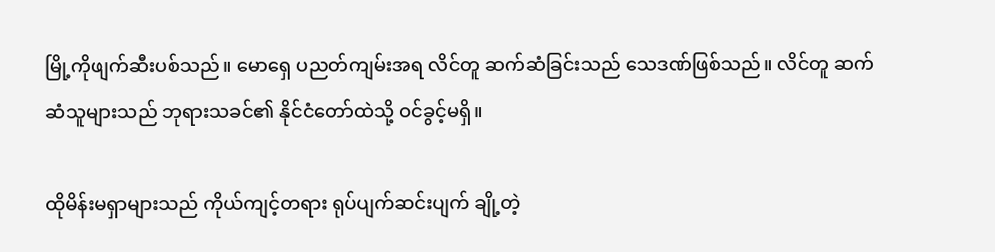မြို့ကိုဖျက်ဆီးပစ်သည်။ မောရှေ ပညတ်ကျမ်းအရ လိင်တူ ဆက်ဆံခြင်းသည် သေဒဏ်ဖြစ်သည်။ လိင်တူ ဆက်ဆံသူများသည် ဘုရားသခင်၏ နိုင်ငံတော်ထဲသို့ ဝင်ခွင့်မရှိ။

ထိုမိန်းမရှာများသည် ကိုယ်ကျင့်တရား ရုပ်ပျက်ဆင်းပျက် ချို့တဲ့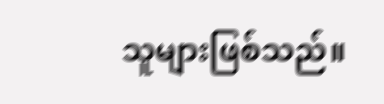သူများဖြစ်သည်။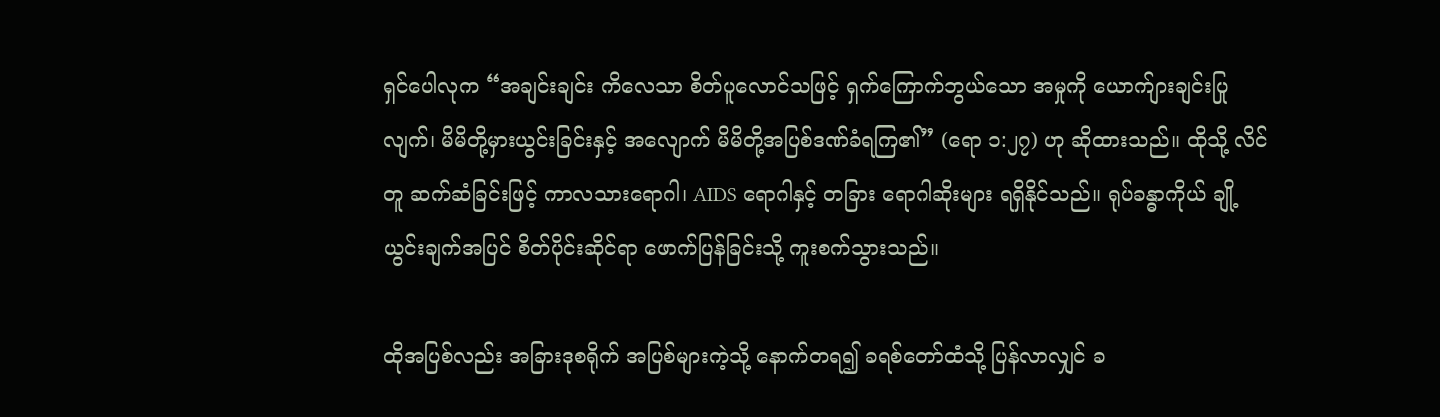ရှင်ပေါလုက “အချင်းချင်း ကိလေသာ စိတ်ပူလောင်သဖြင့် ရှက်ကြောက်ဘွယ်သော အမှုကို ယောက်ျားချင်းပြုလျက်၊ မိမိတို့မှားယွင်းခြင်းနှင့် အလျောက် မိမိတို့အပြစ်ဒဏ်ခံရကြ၏” (ရော ၁:၂၇) ဟု ဆိုထားသည်။ ထိုသို့ လိင်တူ ဆက်ဆံခြင်းဖြင့် ကာလသားရောဂါ၊ AIDS ရောဂါနှင့် တခြား ရောဂါဆိုးများ ရရှိနိုင်သည်။ ရုပ်ခန္ဓာကိုယ် ချို့ယွင်းချက်အပြင် စိတ်ပိုင်းဆိုင်ရာ ဖောက်ပြန်ခြင်းသို့ ကူးစက်သွားသည်။

ထိုအပြစ်လည်း အခြားဒုစရိုက် အပြစ်များကဲ့သို့ နောက်တရ၍ ခရစ်တော်ထံသို့ ပြန်လာလျှင် ခ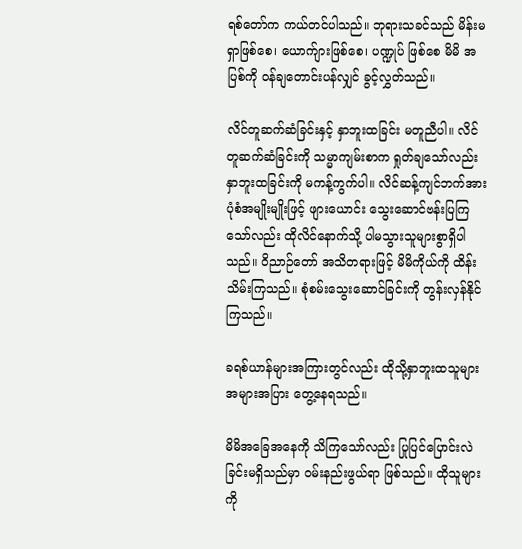ရစ်တော်က ကယ်တင်ပါသည်။ ဘုရားသခင်သည် မိန်းမရှာဖြစ်စေ၊ ယောက်ျားဖြစ်စေ၊ ပဏ္ဍုပ် ဖြစ်စေ မိမိ အပြစ်ကို ဝန်ချတောင်းပန်လျှင် ခွင့်လွှတ်သည်။

လိင်တူဆက်ဆံခြင်းနှင့် နှာဘူးထခြင်း မတူညီပါ။ လိင်တူဆက်ဆံခြင်းကို သမ္မာကျမ်းစာက ရှုတ်ချသော်လည်း နှာဘူးထခြင်းကို မကန့်ကွက်ပါ။ လိင်ဆန့်ကျင်ဘက်အား ပုံစံအမျိုးမျိုးဖြင့် ဖျားယောင်း သွေးဆောင်ဗန်းပြကြသော်လည်း ထိုလိင်နောက်သို့ ပါမသွားသူများစွာရှိပါသည်။ ဝိညာဉ်တော် အသိတရားဖြင့် မိမိကိုယ်ကို ထိန်းသိမ်းကြသည်။ စုံစမ်းသွေးဆောင်ခြင်းကို တွန်းလှန်နိုင်ကြသည်။

ခရစ်ယာန်များအကြားတွင်လည်း ထိုသို့နှာဘူးထသူများ အများအပြား တွေ့နေရသည်။

မိမိအခြေအနေကို သိကြသော်လည်း ပြုပြင်ပြောင်းလဲခြင်းမရှိသည်မှာ ဝမ်းနည်းဖွယ်ရာ ဖြစ်သည်။ ထိုသူများကို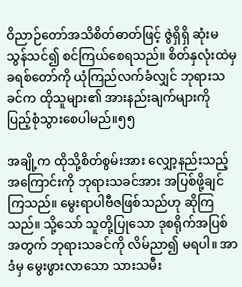ဝိညာဉ်တော်အသိစိတ်ဓာတ်ဖြင့် ဇွဲရှိရှိ ဆုံးမသွန်သင်၍ စင်ကြယ်စေရသည်။ စိတ်နှလုံးထဲမှ ခရစ်တော်ကို ယုံကြည်လက်ခံလျှင် ဘုရားသခင်က ထိုသူများ၏ အားနည်းချက်များကို ပြည့်စုံသွားစေပါမည်။၅၅

အချို့က ထိုသို့စိတ်စွမ်းအား လျှော့နည်းသည့်အကြောင်းကို ဘုရားသခင်အား အပြစ်ဖို့ချင်ကြသည်။ မွေးရာပါဗီဇဖြစ်သည်ဟု ဆိုကြသည်။ သို့သော် သူတို့ပြုသော ဒုစရိုက်အပြစ်အတွက် ဘုရားသခင်ကို လိမ်ညာ၍ မရပါ။ အာဒံမှ မွေးဖွားလာသော သားသမီး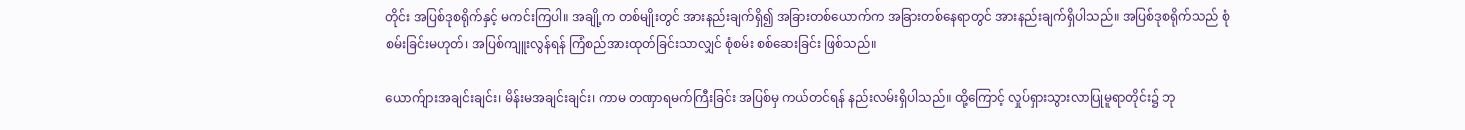တိုင်း အပြစ်ဒုစရိုက်နှင့် မကင်းကြပါ။ အချို့က တစ်မျိုးတွင် အားနည်းချက်ရှိ၍ အခြားတစ်ယောက်က အခြားတစ်နေရာတွင် အားနည်းချက်ရှိပါသည်။ အပြစ်ဒုစရိုက်သည် စုံစမ်းခြင်းမဟုတ်၊ အပြစ်ကျူးလွန်ရန် ကြံစည်အားထုတ်ခြင်းသာလျှင် စုံစမ်း စစ်ဆေးခြင်း ဖြစ်သည်။

ယောက်ျားအချင်းချင်း၊ မိန်းမအချင်းချင်း၊ ကာမ တဏှာရမက်ကြီးခြင်း အပြစ်မှ ကယ်တင်ရန် နည်းလမ်းရှိပါသည်။ ထို့ကြောင့် လှုပ်ရှားသွားလာပြုမူရာတိုင်း၌ ဘု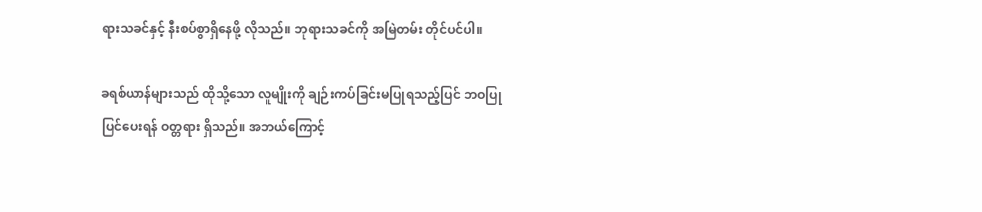ရားသခင်နှင့် နီးစပ်စွာရှိနေဖို့ လိုသည်။ ဘုရားသခင်ကို အမြဲတမ်း တိုင်ပင်ပါ။

ခရစ်ယာန်များသည် ထိုသို့သော လူမျိုးကို ချဉ်းကပ်ခြင်းမပြုရသည့်ပြင် ဘဝပြုပြင်ပေးရန် ဝတ္တရား ရှိသည်။ အဘယ်ကြောင့်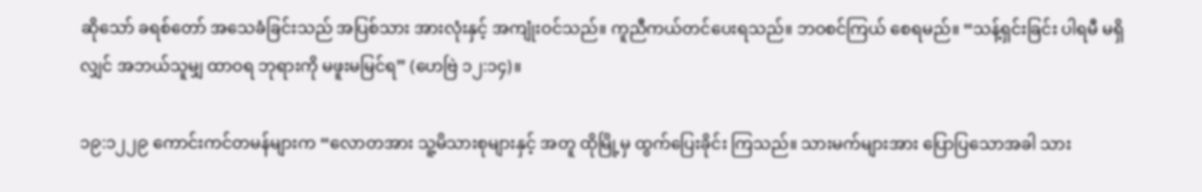ဆိုသော် ခရစ်တော် အသေခံခြင်းသည် အပြစ်သား အားလုံးနှင့် အကျုံးဝင်သည်။ ကူညီကယ်တင်ပေးရသည်။ ဘဝစင်ကြယ် စေရမည်။ “သန့်ရှင်းခြင်း ပါရမီ မရှိလျှင် အဘယ်သူမျှ ထာဝရ ဘုရားကို မဖူးမမြင်ရ” (ဟေဗြဲ ၁၂:၁၄)။

၁၉:၁၂၂၉ ကောင်းကင်တမန်များက “လောတအား သူ့မိသားစုများနှင့် အတူ ထိုမြို့မှ ထွက်ပြေးခိုင်း ကြသည်။ သားမက်များအား ပြောပြသောအခါ သား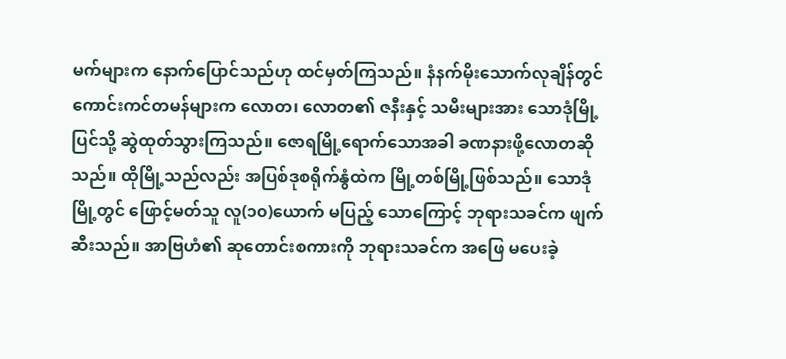မက်များက နောက်ပြောင်သည်ဟု ထင်မှတ်ကြသည်။ နံနက်မိုးသောက်လုချိန်တွင် ကောင်းကင်တမန်များက လောတ၊ လောတ၏ ဇနီးနှင့် သမီးများအား သောဒုံမြို့ပြင်သို့ ဆွဲထုတ်သွားကြသည်။ ဇောရမြို့ရောက်သောအခါ ခဏနားဖို့လောတဆိုသည်။ ထိုမြို့သည်လည်း အပြစ်ဒုစရိုက်နွံထဲက မြို့တစ်မြို့ဖြစ်သည်။ သောဒုံမြို့တွင် ဖြောင့်မတ်သူ လူ(၁၀)ယောက် မပြည့် သောကြောင့် ဘုရားသခင်က ဖျက်ဆီးသည်။ အာဗြဟံ၏ ဆုတောင်းစကားကို ဘုရားသခင်က အဖြေ မပေးခဲ့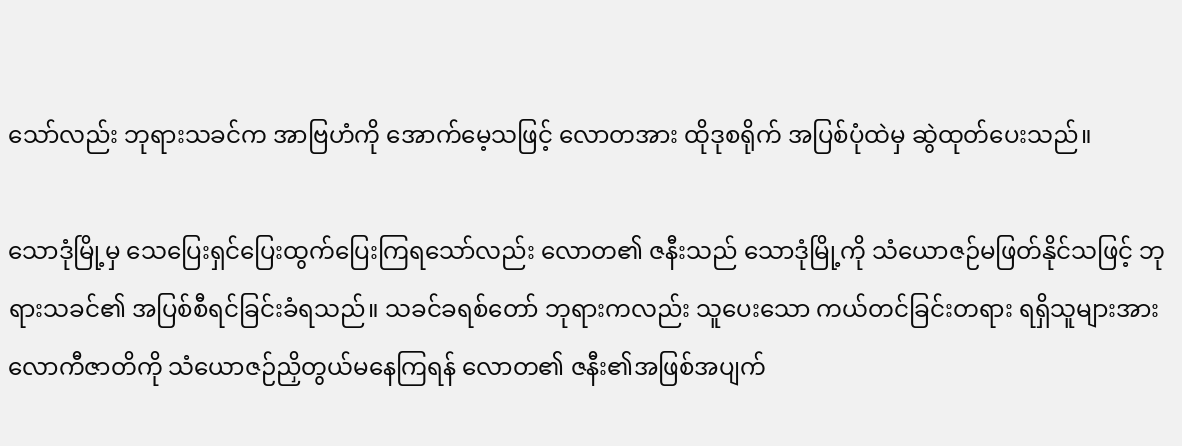သော်လည်း ဘုရားသခင်က အာဗြဟံကို အောက်မေ့သဖြင့် လောတအား ထိုဒုစရိုက် အပြစ်ပုံထဲမှ ဆွဲထုတ်ပေးသည်။

သောဒုံမြို့မှ သေပြေးရှင်ပြေးထွက်ပြေးကြရသော်လည်း လောတ၏ ဇနီးသည် သောဒုံမြို့ကို သံယောဇဉ်မဖြတ်နိုင်သဖြင့် ဘုရားသခင်၏ အပြစ်စီရင်ခြင်းခံရသည်။ သခင်ခရစ်တော် ဘုရားကလည်း သူပေးသော ကယ်တင်ခြင်းတရား ရရှိသူများအား လောကီဇာတိကို သံယောဇဉ်ညှိတွယ်မနေကြရန် လောတ၏ ဇနီး၏အဖြစ်အပျက်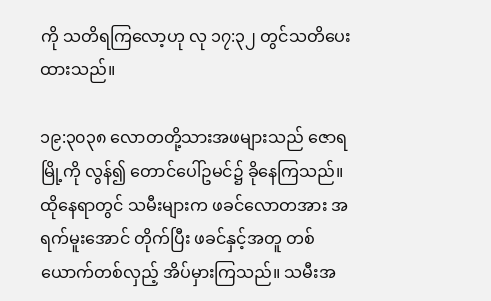ကို သတိရကြလော့ဟု လု ၁၇:၃၂ တွင်သတိပေးထားသည်။

၁၉:၃၀၃၈ လောတတို့သားအဖများသည် ဇောရမြို့ကို လွန်၍ တောင်ပေါ်ဥမင်၌ ခိုနေကြသည်။ ထိုနေရာတွင် သမီးများက ဖခင်လောတအား အရက်မူးအောင် တိုက်ပြီး ဖခင်နှင့်အတူ တစ်ယောက်တစ်လှည့် အိပ်မှားကြသည်။ သမီးအ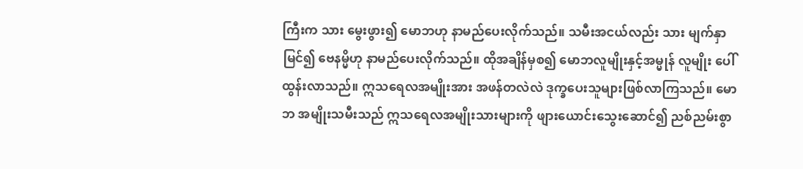ကြီးက သား မွေးဖွား၍ မောဘဟု နာမည်ပေးလိုက်သည်။ သမီးအငယ်လည်း သား မျက်နှာမြင်၍ ဗေနမ္မိဟု နာမည်ပေးလိုက်သည်။ ထိုအချိန်မှစ၍ မောဘလူမျိုးနှင့်အမ္မုန် လူမျိုး ပေါ်ထွန်းလာသည်။ ဣသရေလအမျိုးအား အဖန်တလဲလဲ ဒုက္ခပေးသူများဖြစ်လာကြသည်။ မောဘ အမျိုးသမီးသည် ဣသရေလအမျိုးသားများကို ဖျားယောင်းသွေးဆောင်၍ ညစ်ညမ်းစွာ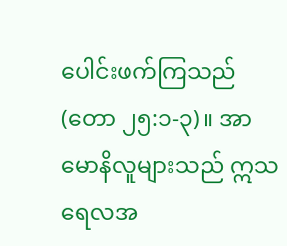ပေါင်းဖက်ကြသည် (တော ၂၅:၁-၃)။ အာမောနိလူများသည် ဣသရေလအ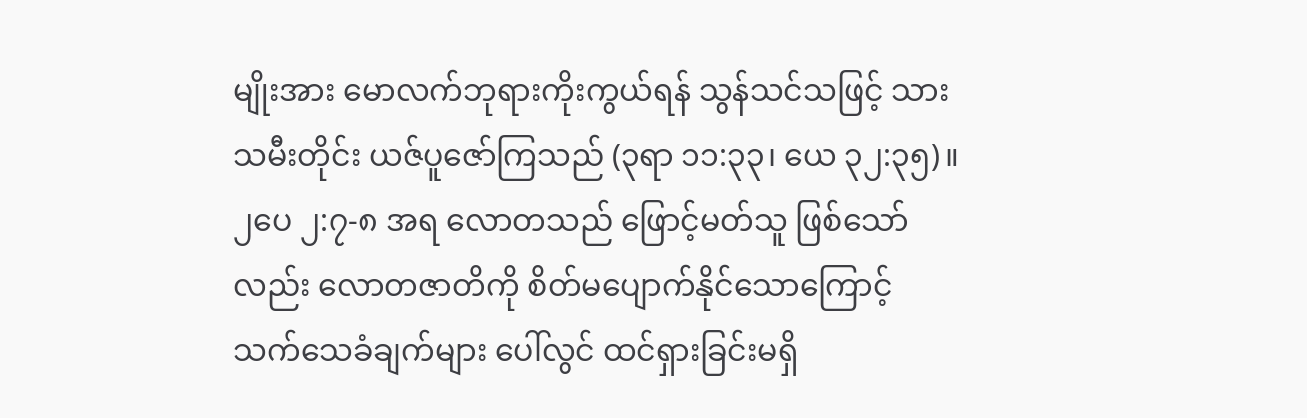မျိုးအား မောလက်ဘုရားကိုးကွယ်ရန် သွန်သင်သဖြင့် သားသမီးတိုင်း ယဇ်ပူဇော်ကြသည် (၃ရာ ၁၁:၃၃၊ ယေ ၃၂:၃၅)။ ၂ပေ ၂:၇-၈ အရ လောတသည် ဖြောင့်မတ်သူ ဖြစ်သော်လည်း လောတဇာတိကို စိတ်မပျောက်နိုင်သောကြောင့် သက်သေခံချက်များ ပေါ်လွင် ထင်ရှားခြင်းမရှိ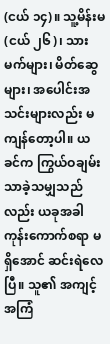(ငယ် ၁၄)။ သူ့မိန်းမ(ငယ် ၂၆)၊ သားမက်များ၊ မိတ်ဆွေများ၊ အပေါင်းအသင်းများလည်း မကျန်တော့ပါ။ ယခင်က ကြွယ်ဝချမ်းသာခဲ့သမျှသည်လည်း ယခုအခါ ကုန်းကောက်စရာ မရှိအောင် ဆင်းရဲလေပြီ။ သူ၏ အကျင့်အကြံ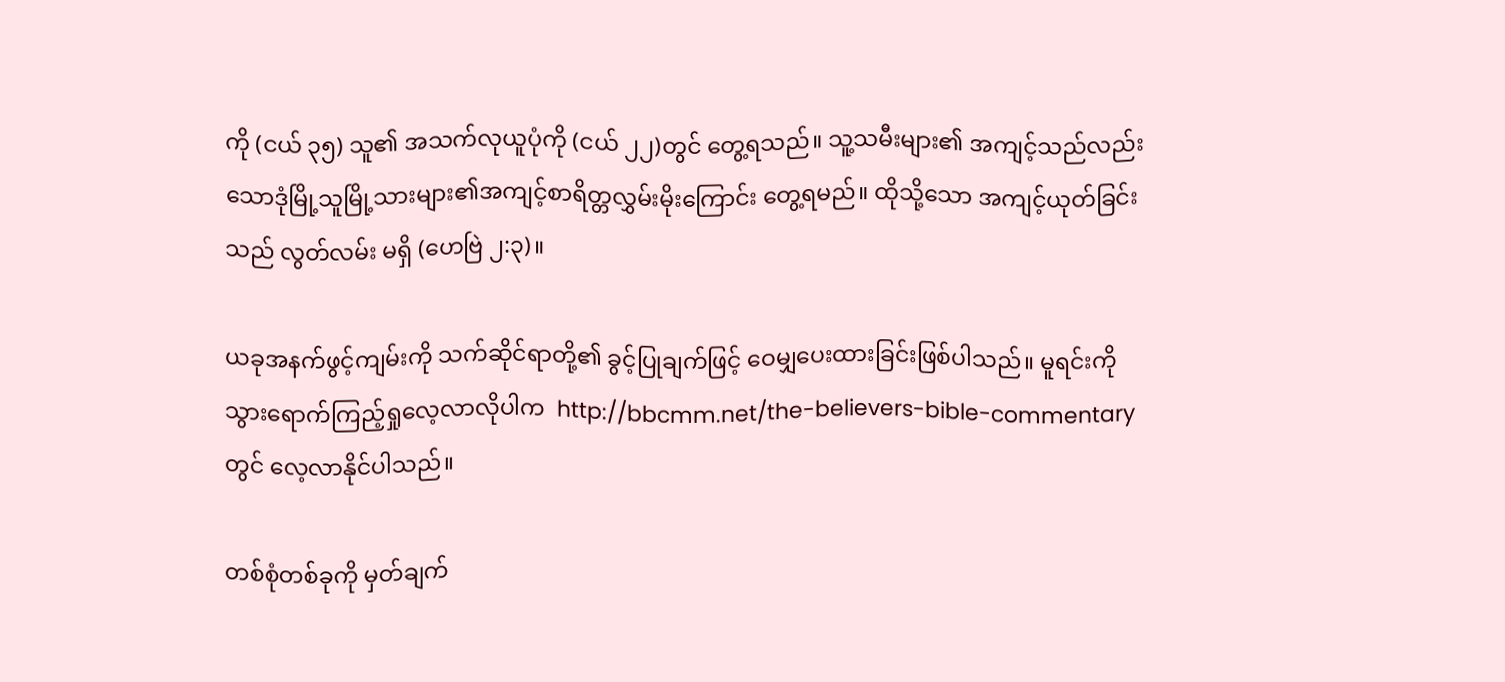ကို (ငယ် ၃၅) သူ၏ အသက်လုယူပုံကို (ငယ် ၂၂)တွင် တွေ့ရသည်။ သူ့သမီးများ၏ အကျင့်သည်လည်းသောဒုံမြို့သူမြို့သားများ၏အကျင့်စာရိတ္တလွှမ်းမိုးကြောင်း တွေ့ရမည်။ ထိုသို့သော အကျင့်ယုတ်ခြင်းသည် လွတ်လမ်း မရှိ (ဟေဗြဲ ၂:၃)။

ယခုအနက်ဖွင့်ကျမ်းကို သက်ဆိုင်ရာတို့၏ ခွင့်ပြုချက်ဖြင့် ဝေမျှပေးထားခြင်းဖြစ်ပါသည်။ မူရင်းကို သွားရောက်ကြည့်ရှုလေ့လာလိုပါက  http://bbcmm.net/the-believers-bible-commentary  တွင် လေ့လာနိုင်ပါသည်။

တစ်စုံတစ်ခုကို မှတ်ချက်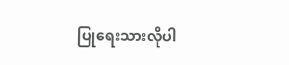ပြုရေးသားလိုပါ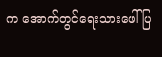က အောက်တွင်ရေးသားဖေါ်ပြ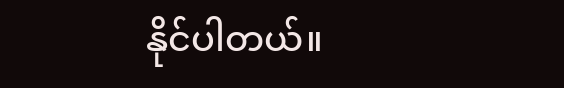နိုင်ပါတယ်။